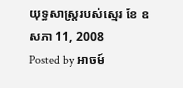យុទ្ធសាស្ត្ររបស់ស្មេរ ខែ ឧសភា 11, 2008
Posted by អាចម៍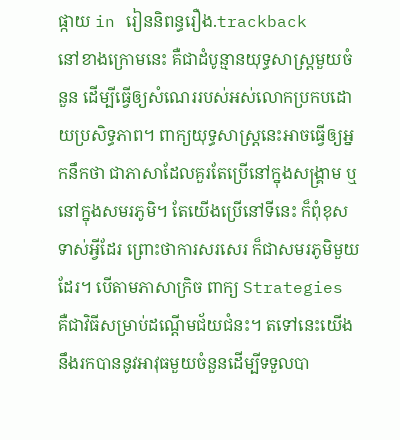ផ្កាយ in រៀននិពន្ធរឿង.trackback
នៅខាងក្រោមនេះ គឺជាដំបូន្មានយុទ្ធសាស្រ្តមួយចំនួន ដើម្បីធ្វើឲ្យសំណេររបស់អស់លោកប្រកបដោយប្រសិទ្ធភាព។ ពាក្យយុទ្ធសាស្រ្តនេះអាចធ្វើឲ្យអ្នកនឹកថា ជាភាសាដែលគួរតែប្រើនៅក្នុងសង្គ្រាម ឬនៅក្នុងសមរភូមិ។ តែយើងប្រើនៅទីនេះ ក៏ពុំខុសទាស់អ្វីដែរ ព្រោះថាការសរសេរ ក៏ជាសមរភូមិមួយដែរ។ បើតាមភាសាក្រិច ពាក្យ Strategies គឺជាវិធីសម្រាប់ដណ្តើមជ័យជំនះ។ តទៅនេះយើងនឹងរកបាននូវអាវុធមួយចំនួនដើម្បីទទួលបា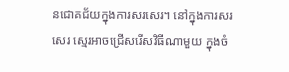នជោគជ័យក្នុងការសរសេរ។ នៅក្នុងការសរសេរ ស្មេរអាចជ្រើសរើសវិធីណាមួយ ក្នុងចំ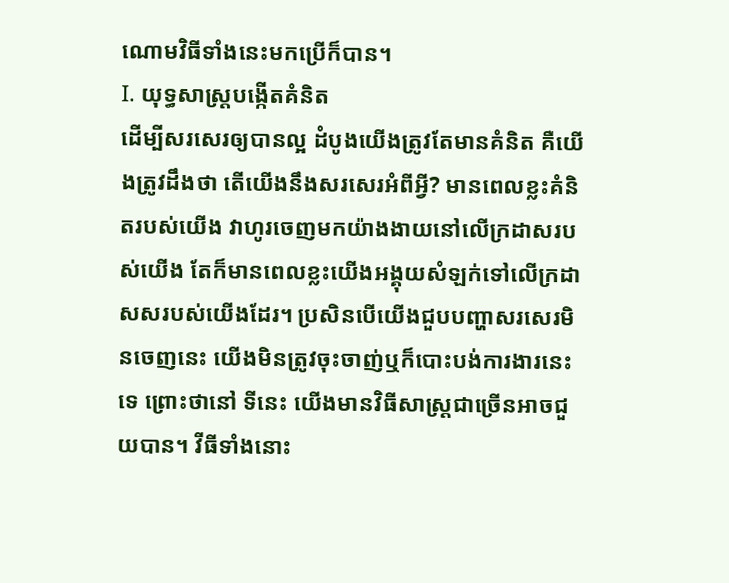ណោមវិធីទាំងនេះមកប្រើក៏បាន។
I. យុទ្ធសាស្ត្របង្កើតគំនិត
ដើម្បីសរសេរឲ្យបានល្អ ដំបូងយើងត្រូវតែមានគំនិត គឺយើងត្រូវដឹងថា តើយើងនឹងសរសេរអំពីអ្វី? មានពេលខ្លះគំនិតរបស់យើង វាហូរចេញមកយ៉ាងងាយនៅលើក្រដាសរបស់យើង តែក៏មានពេលខ្លះយើងអង្គុយសំឡក់ទៅលើក្រដាសសរបស់យើងដែរ។ ប្រសិនបើយើងជួបបញ្ហាសរសេរមិនចេញនេះ យើងមិនត្រូវចុះចាញ់ឬក៏បោះបង់ការងារនេះទេ ព្រោះថានៅ ទីនេះ យើងមានវិធីសាស្រ្តជាច្រើនអាចជួយបាន។ វីធីទាំងនោះ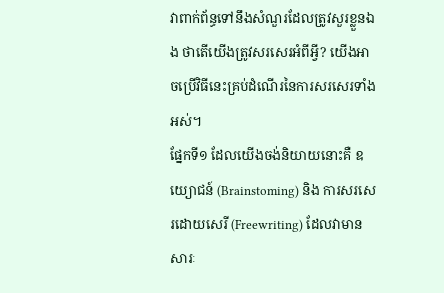វាពាក់ព័ន្ធទៅនឹងសំណួរដែលត្រូវសួរខ្លួនឯង ថាតើយើងត្រូវសរសេរអំពីអ្វី? យើងអាចប្រើវិធីនេះគ្រប់ដំណើរនៃការសរសេរទាំងអស់។
ផ្នែកទី១ ដែលយើងចង់និយាយនោះគឺ ឧយ្យោជន៍ (Brainstoming) និង ការសរសេរដោយសេរី (Freewriting) ដែលវាមានសារៈ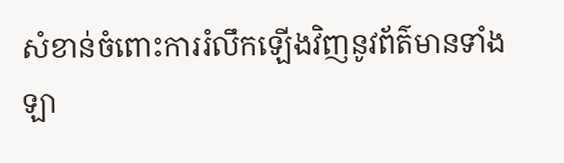សំខាន់ចំពោះការរំលឹកឡើងវិញនូវព័ត៌មានទាំងឡា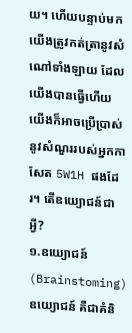យ។ ហើយបន្ទាប់មកយើងត្រូវកត់ត្រានូវសំណៅទាំងឡាយ ដែលយើងបានធ្វើហើយ យើងក៏អាចប្រើប្រាស់នូវសំណួររបស់អ្នកកាសែត 5W1H ផងដែរ។ តើឧយ្យោជន៍ជាអ្វី?
១.ឧយ្យោជន៍ (Brainstoming)
ឧយ្យោជន៍ គឺជាគំនិ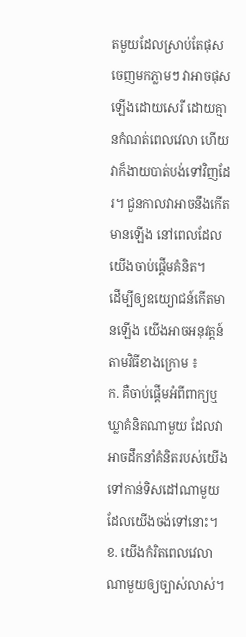តមួយដែលស្រាប់តែផុសចេញមកភ្លាមៗ វាអាចផុសឡើងដោយសេរី ដោយគ្មានកំណត់ពេលវេលា ហើយវាក៏ងាយបាត់បង់ទៅវិញដែរ។ ជួនកាលវាអាចនឹងកើតមានឡើង នៅពេលដែលយើងចាប់ផ្តើមគំនិត។
ដើម្បីឲ្យឧយ្យោជន៍កើតមានឡើង យើងអាចអនុវត្តន៍តាមវិធីខាងក្រោម ៖
ក. គឺចាប់ផ្តើមអំពីពាក្យឬឃ្លាគំនិតណាមួយ ដែលវាអាចដឹកនាំគំនិតរបស់យើង ទៅកាន់ទិសដៅណាមួយដែលយើងចង់ទៅនោះ។
ខ. យើងកំរិតពេលវេលាណាមួយឲ្យច្បាស់លាស់។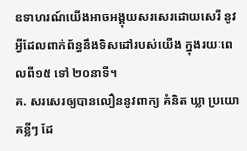ឧទាហរណ៍យើងអាចអង្គុយសរសេរដោយសេរី នូវអ្វីដែលពាក់ព័ន្ធនឹងទិសដៅរបស់យើង ក្នុងរយៈពេលពី១៥ ទៅ ២០នាទី។
គ. សរសេរឲ្យបានលឿននូវពាក្យ គំនិត ឃ្លា ប្រយោគខ្លីៗ ដែ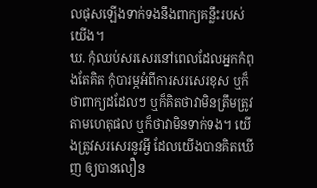លផុសឡើងទាក់ទងនឹងពាក្យគន្លឹះរបស់យើង។
ឃ. កុំឈប់សរសេរនៅពេលដែលអ្នកកំពុងតែគិត កុំបារម្ភអំពីការសរសេរខុស ឬក៏ថាពាក្យដដែលៗ ឬក៏គិតថាវាមិនត្រឹមត្រូវតាមហេតុផល ឬក៏ថាវាមិនទាក់ទង។ យើងត្រូវសរសេរនូវអ្វី ដែលយើងបានគិតឃើញ ឲ្យបានលឿន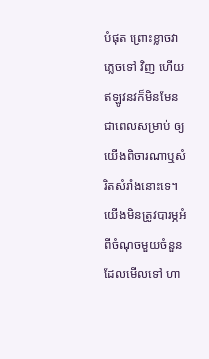បំផុត ព្រោះខ្លាចវាភ្លេចទៅ វិញ ហើយឥឡូវនវក៏មិនមែនជាពេលសម្រាប់ ឲ្យយើងពិចារណាឬសំរិតសំរាំងនោះទេ។ យើងមិនត្រូវបារម្ភអំពីចំណុចមួយចំនួន ដែលមើលទៅ ហា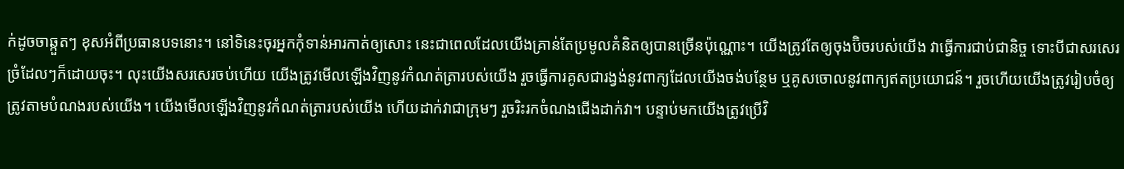ក់ដូចចាឆ្កួតៗ ខុសអំពីប្រធានបទនោះ។ នៅទិនេះចុរអ្នកកុំទាន់អារកាត់ឲ្យសោះ នេះជាពេលដែលយើងគ្រាន់តែប្រមូលគំនិតឲ្យបានច្រើនប៉ុណ្ណោះ។ យើងត្រូវតែឲ្យចុងប៊ិចរបស់យើង វាធ្វើការជាប់ជានិច្ច ទោះបីជាសរសេរច្រំដែលៗក៏ដោយចុះ។ លុះយើងសរសេរចប់ហើយ យើងត្រូវមើលឡើងវិញនូវកំណត់ត្រារបស់យើង រួចធ្វើការគូសជារង្វង់នូវពាក្យដែលយើងចង់បន្ថែម ឬគូសចោលនូវពាក្យឥតប្រយោជន៍។ រួចហើយយើងត្រូវរៀបចំឲ្យត្រូវតាមបំណងរបស់យើង។ យើងមើលឡើងវិញនូវកំណត់ត្រារបស់យើង ហើយដាក់វាជាក្រុមៗ រួចរិះរកចំណងជើងដាក់វា។ បន្ទាប់មកយើងត្រូវប្រើវិ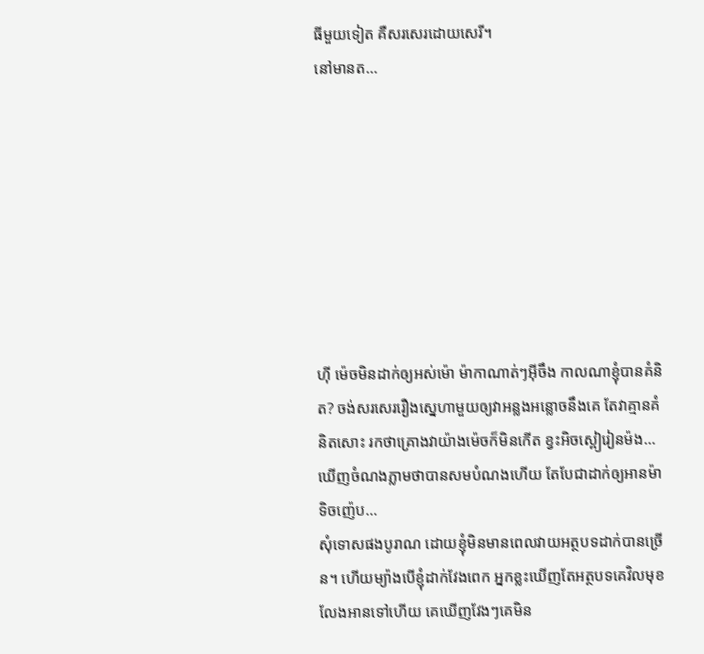ធីមួយទៀត គឺសរសេរដោយសេរី។
នៅមានត…








ហ៊ី ម៉េចមិនដាក់ឲ្យអស់ម៉ោ ម៉ាកាណាត់ៗអ៊ីចឹង កាលណាខ្ញុំបានគំនិត? ចង់សរសេររឿងស្នេហាមួយឲ្យវាអន្លងអន្លោចនឹងគេ តែវាគ្មានគំនិតសោះ រកថាគ្រោងវាយ៉ាងម៉េចក៏មិនកើត ខ្វះអិចស្ពៀរៀនម៉ង… ឃើញចំណងភ្លាមថាបានសមបំណងហើយ តែបែជាដាក់ឲ្យអានម៉ាទិចញ៉េប…
សុំទោសផងបូរាណ ដោយខ្ញុំមិនមានពេលវាយអត្ថបទដាក់បានច្រើន។ ហើយម្យ៉ាងបើខ្ញុំដាក់វែងពេក អ្នកខ្លះឃើញតែអត្ថបទគេវិលមុខលែងអានទៅហើយ គេឃើញវែងៗគេមិន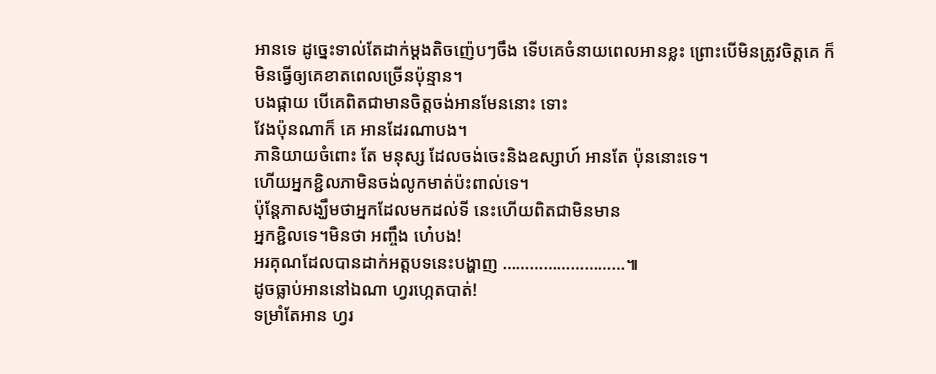អានទេ ដូច្នេះទាល់តែដាក់ម្តងតិចញ៉េបៗចឹង ទើបគេចំនាយពេលអានខ្លះ ព្រោះបើមិនត្រូវចិត្តគេ ក៏មិនធ្វើឲ្យគេខាតពេលច្រើនប៉ុន្មាន។
បងផ្កាយ បើគេពិតជាមានចិត្តចង់អានមែននោះ ទោះ
វែងប៉ុនណាក៏ គេ អានដែរណាបង។
ភានិយាយចំពោះ តែ មនុស្ស ដែលចង់ចេះនិងឧស្សាហ៍ អានតែ ប៉ុននោះទេ។
ហើយអ្នកខ្ជិលភាមិនចង់លូកមាត់ប៉ះពាល់ទេ។
ប៉ុន្តែភាសង្ឃឹមថាអ្នកដែលមកដល់ទី នេះហើយពិតជាមិនមាន
អ្នកខ្ជិលទេ។មិនថា អញ្ចឹង ហេ៎បង!
អរគុណដែលបានដាក់អត្តបទនេះបង្ហាញ ………………………៕
ដូចធ្លាប់អាននៅឯណា ហ្វរហ្កេតបាត់!
ទម្រាំតែអាន ហ្វរ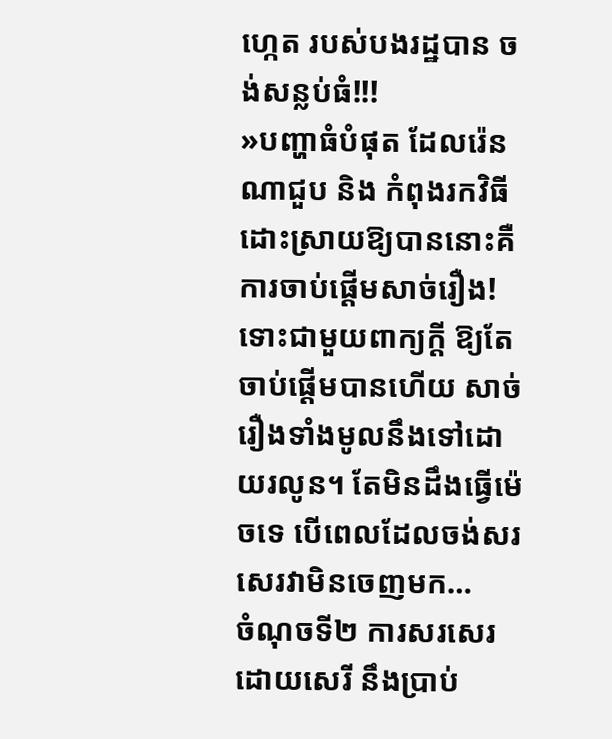ហ្កេត របស់បងរដ្ឋបាន ចង់សន្លប់ធំ!!!
»បញ្ហាធំបំផុត ដែលរ៉េនណាជួប និង កំពុងរកវិធីដោះស្រាយឱ្យបាននោះគឺ ការចាប់ផ្ដើមសាច់រឿង! ទោះជាមួយពាក្យក្ដី ឱ្យតែចាប់ផ្ដើមបានហើយ សាច់រឿងទាំងមូលនឹងទៅដោយរលូន។ តែមិនដឹងធ្វើម៉េចទេ បើពេលដែលចង់សរសេរវាមិនចេញមក…
ចំណុចទី២ ការសរសេរដោយសេរី នឹងប្រាប់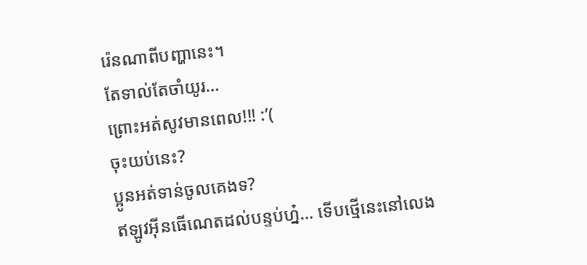រ៉េនណាពីបញ្ហានេះ។
តែទាល់តែចាំយូរ…
ព្រោះអត់សូវមានពេល!!! :’(
ចុះយប់នេះ?
ប្អូនអត់ទាន់ចូលគេងទ?
ឥឡូវអ៊ីនធើណេតដល់បន្ទប់ហ្ន៎… ទើបថ្មើនេះនៅលេង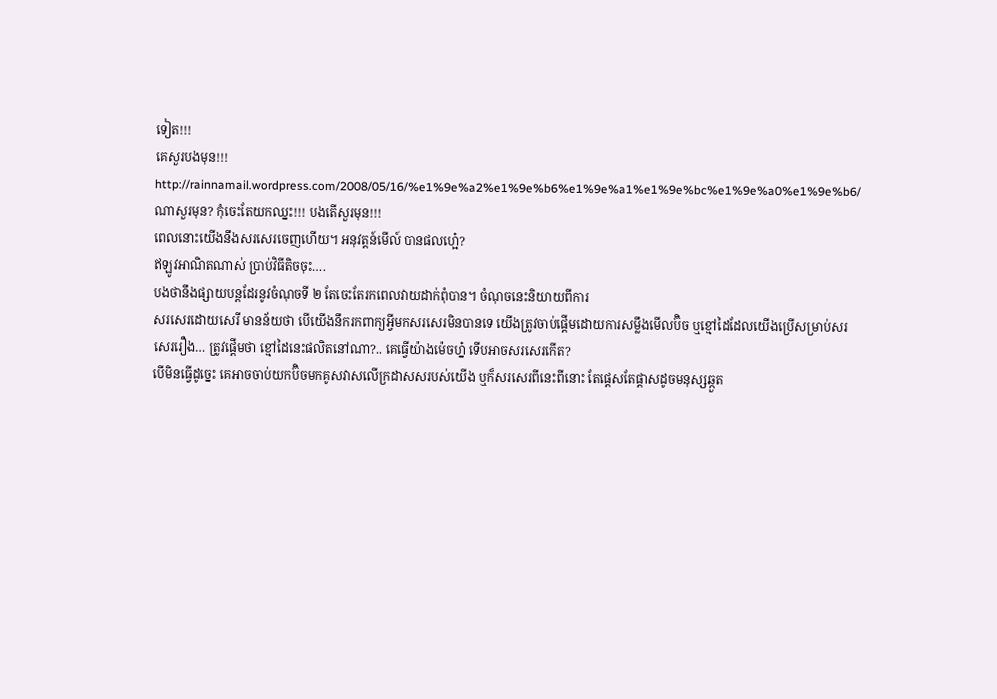ទៀត!!!
គេសួរបងមុន!!! http://rainnamail.wordpress.com/2008/05/16/%e1%9e%a2%e1%9e%b6%e1%9e%a1%e1%9e%bc%e1%9e%a0%e1%9e%b6/
ណាសួរមុន? កុំចេះតែយកឈ្នះ!!! បងតើសួរមុន!!!
ពេលនោះយើងនឹងសរសេរចេញហើយ។ អនុវត្តន៍មើល៍ បានផលហ្អេ៎?
ឥឡូវអាណិតណាស់ ប្រាប់វិធីតិចចុះ….
បងថានឹងផ្សាយបន្តដែរនូវចំណុចទី ២ តែចេះតែរកពេលវាយដាក់ពុំបាន។ ចំណុចនេះនិយាយពីការ
សរសេរដោយសេរី មានន័យថា បើយើងនឹករកពាក្យអ្វីមកសរសេរមិនបានទេ យើងត្រូវចាប់ផ្តើមដោយការសម្លឹងមើលប៊ិច ឬខ្មៅដៃដែលយើងប្រើសម្រាប់សរសេររឿង… ត្រូវផ្តើមថា ខ្មៅដៃនេះផលិតនៅណា?.. គេធ្វើយ៉ាងម៉េចហ្ន៎ ទើបអាចសរសេរកើត?
បើមិនធ្វើដូច្នេះ គេអាចចាប់យកប៊ិចមកគូសវាសលើក្រដាសសរបស់យើង ឬក៏សរសេរពីនេះពីនោះ តែផ្តេសតែផ្តាសដូចមនុស្សឆ្កួត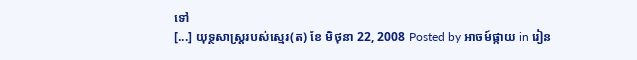ទៅ
[...] យុទ្ថសាស្រ្តរបស់ស្មេរ(ត) ខែ មិថុនា 22, 2008 Posted by អាចម៍ផ្កាយ in រៀន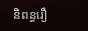និពន្ធរឿ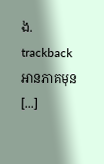ង. trackback អានភាគមុន [...]